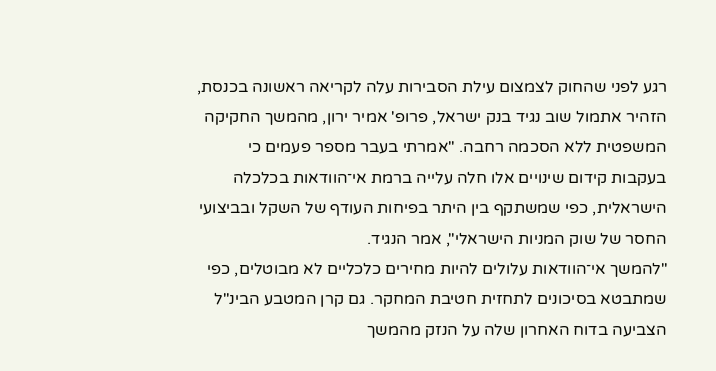רגע לפני שהחוק לצמצום עילת הסבירות עלה לקריאה ראשונה בכנסת, הזהיר אתמול שוב נגיד בנק ישראל, פרופ' אמיר ירון, מהמשך החקיקה המשפטית ללא הסכמה רחבה. "אמרתי בעבר מספר פעמים כי בעקבות קידום שינויים אלו חלה עלייה ברמת אי־הוודאות בכלכלה הישראלית, כפי שמשתקף בין היתר בפיחות העודף של השקל ובביצועי החסר של שוק המניות הישראלי", אמר הנגיד.
"להמשך אי־הוודאות עלולים להיות מחירים כלכליים לא מבוטלים, כפי שמתבטא בסיכונים לתחזית חטיבת המחקר. גם קרן המטבע הבינ"ל הצביעה בדוח האחרון שלה על הנזק מהמשך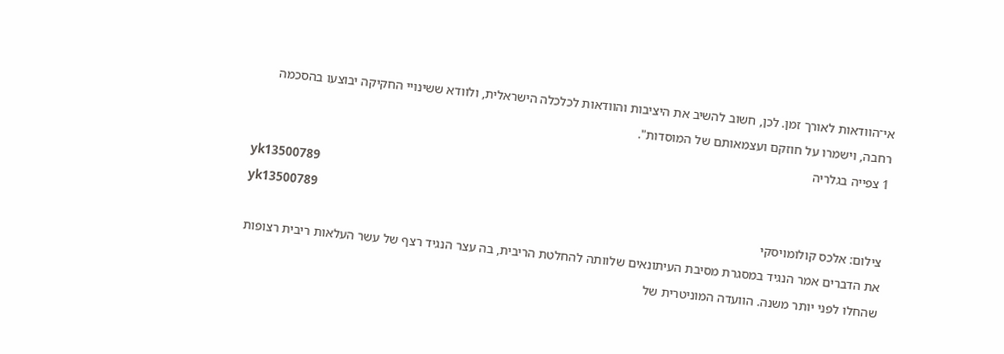אי־הוודאות לאורך זמן. לכן, חשוב להשיב את היציבות והוודאות לכלכלה הישראלית, ולוודא ששינויי החקיקה יבוצעו בהסכמה רחבה, וישמרו על חוזקם ועצמאותם של המוסדות".
1 צפייה בגלריה
yk13500789
yk13500789
צילום: אלכס קולומויסקי
את הדברים אמר הנגיד במסגרת מסיבת העיתונאים שלוותה להחלטת הריבית, בה עצר הנגיד רצף של עשר העלאות ריבית רצופות שהחלו לפני יותר משנה. הוועדה המוניטרית של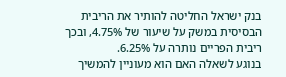בנק ישראל החליטה להותיר את הריבית הבסיסית במשק על שיעור של 4.75%, ובכך ריבית הפריים נותרה על 6.25%.
בנוגע לשאלה האם הוא מעוניין להמשיך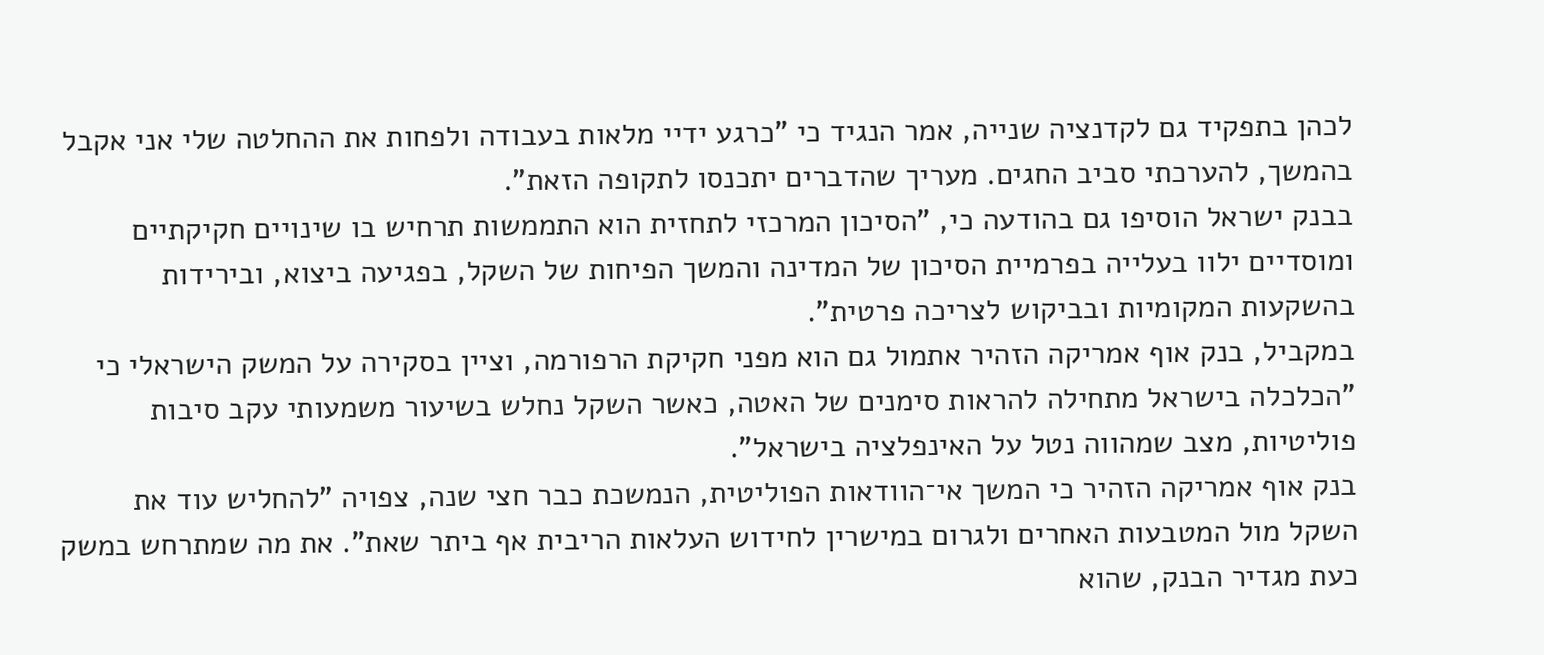לכהן בתפקיד גם לקדנציה שנייה, אמר הנגיד כי "כרגע ידיי מלאות בעבודה ולפחות את ההחלטה שלי אני אקבל בהמשך, להערכתי סביב החגים. מעריך שהדברים יתכנסו לתקופה הזאת".
בבנק ישראל הוסיפו גם בהודעה כי, "הסיכון המרכזי לתחזית הוא התממשות תרחיש בו שינויים חקיקתיים ומוסדיים ילוו בעלייה בפרמיית הסיכון של המדינה והמשך הפיחות של השקל, בפגיעה ביצוא, ובירידות בהשקעות המקומיות ובביקוש לצריכה פרטית".
במקביל, בנק אוף אמריקה הזהיר אתמול גם הוא מפני חקיקת הרפורמה, וציין בסקירה על המשק הישראלי כי "הכלכלה בישראל מתחילה להראות סימנים של האטה, כאשר השקל נחלש בשיעור משמעותי עקב סיבות פוליטיות, מצב שמהווה נטל על האינפלציה בישראל".
בנק אוף אמריקה הזהיר כי המשך אי־הוודאות הפוליטית, הנמשכת כבר חצי שנה, צפויה "להחליש עוד את השקל מול המטבעות האחרים ולגרום במישרין לחידוש העלאות הריבית אף ביתר שאת". את מה שמתרחש במשק כעת מגדיר הבנק, שהוא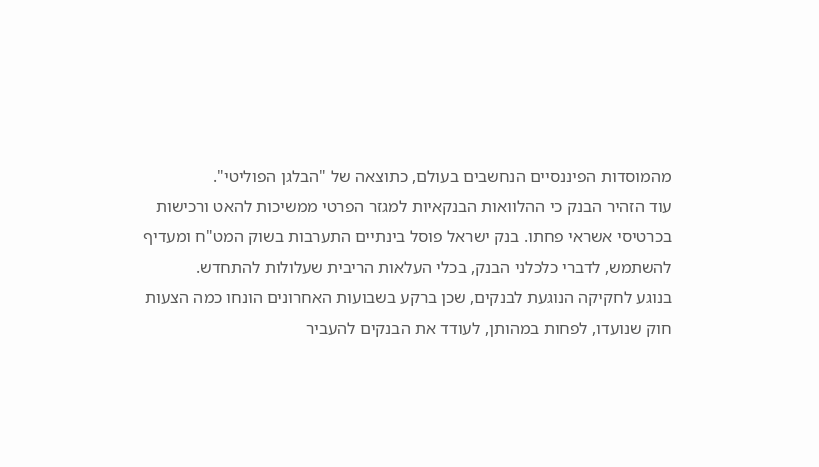מהמוסדות הפיננסיים הנחשבים בעולם, כתוצאה של "הבלגן הפוליטי".
עוד הזהיר הבנק כי ההלוואות הבנקאיות למגזר הפרטי ממשיכות להאט ורכישות בכרטיסי אשראי פחתו. בנק ישראל פוסל בינתיים התערבות בשוק המט"ח ומעדיף להשתמש, לדברי כלכלני הבנק, בכלי העלאות הריבית שעלולות להתחדש.
בנוגע לחקיקה הנוגעת לבנקים, שכן ברקע בשבועות האחרונים הונחו כמה הצעות חוק שנועדו, לפחות במהותן, לעודד את הבנקים להעביר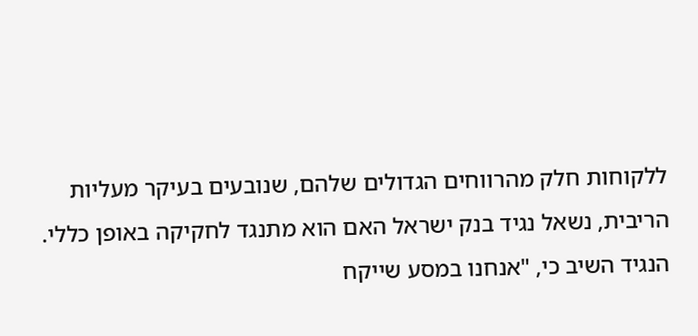ללקוחות חלק מהרווחים הגדולים שלהם, שנובעים בעיקר מעליות הריבית, נשאל נגיד בנק ישראל האם הוא מתנגד לחקיקה באופן כללי. הנגיד השיב כי, "אנחנו במסע שייקח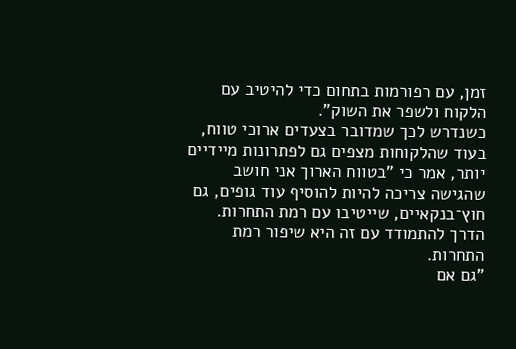זמן, עם רפורמות בתחום כדי להיטיב עם הלקוח ולשפר את השוק".
כשנדרש לכך שמדובר בצעדים ארוכי טווח, בעוד שהלקוחות מצפים גם לפתרונות מיידיים יותר, אמר כי "בטווח הארוך אני חושב שהגישה צריכה להיות להוסיף עוד גופים, גם חוץ־בנקאיים, שייטיבו עם רמת התחרות. הדרך להתמודד עם זה היא שיפור רמת התחרות.
"גם אם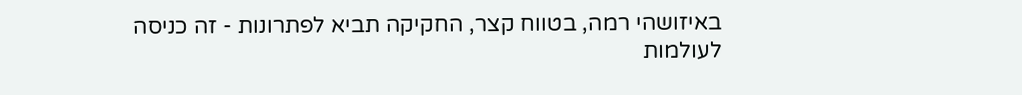באיזושהי רמה, בטווח קצר, החקיקה תביא לפתרונות - זה כניסה לעולמות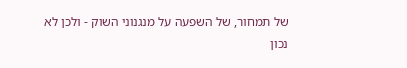של תמחור, של השפעה על מנגנוני השוק - ולכן לא נכון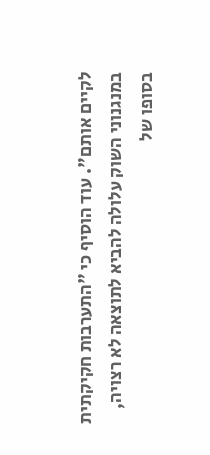לקיים אותם". עוד הוסיף כי "התערבות חקיקתית במנגנוני השוק עלולה להביא לתוצאה לא רצויה, בסופו של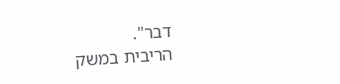דבר".
הריבית במשק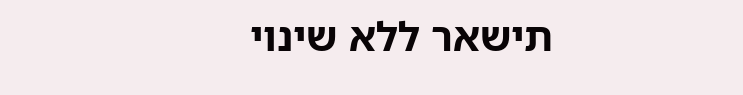תישאר ללא שינוי